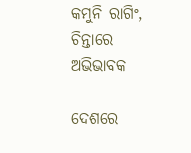କମୁନି ରାଗିଂ, ଚିନ୍ତାରେ ଅଭିଭାବକ

ଦେଶରେ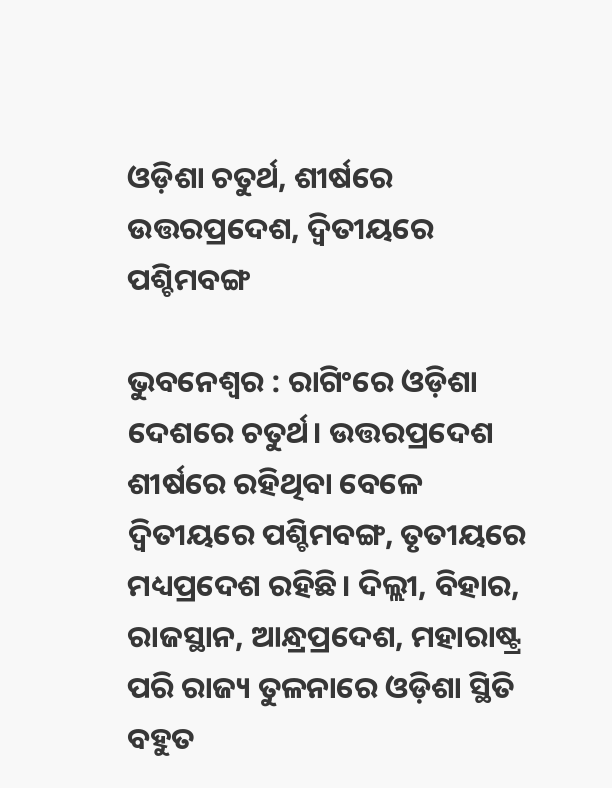ଓଡ଼ିଶା ଚତୁର୍ଥ, ଶୀର୍ଷରେ ଉତ୍ତରପ୍ରଦେଶ, ଦ୍ୱିତୀୟରେ ପଶ୍ଚିମବଙ୍ଗ

ଭୁବନେଶ୍ବର : ରାଗିଂରେ ଓଡ଼ିଶା ଦେଶରେ ଚତୁର୍ଥ। ଉତ୍ତରପ୍ରଦେଶ ଶୀର୍ଷରେ ରହିଥିବା ବେଳେ ଦ୍ବିତୀୟରେ ପଶ୍ଚିମବଙ୍ଗ, ତୃତୀୟରେ ମଧ୍ୟପ୍ରଦେଶ ରହିଛି। ଦିଲ୍ଲୀ, ବିହାର, ରାଜସ୍ଥାନ, ଆନ୍ଧ୍ରପ୍ରଦେଶ, ମହାରାଷ୍ଟ୍ର ପରି ରାଜ୍ୟ ତୁଳନାରେ ଓଡ଼ିଶା ସ୍ଥିତି ବହୁତ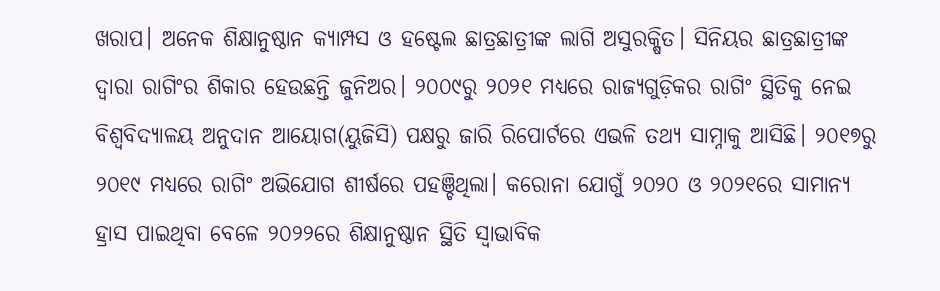ଖରାପ। ଅନେକ ଶିକ୍ଷାନୁଷ୍ଠାନ କ୍ୟାମ୍ପସ ଓ ହଷ୍ଟେଲ ଛାତ୍ରଛାତ୍ରୀଙ୍କ ଲାଗି ଅସୁରକ୍ଷିତ। ସିନିୟର ଛାତ୍ରଛାତ୍ରୀଙ୍କ ଦ୍ବାରା ରାଗିଂର ଶିକାର ହେଉଛନ୍ତି ଜୁନିଅର। ୨୦୦୯ରୁ ୨୦୨୧ ମଧ୍ୟରେ ରାଜ୍ୟଗୁଡ଼ିକର ରାଗିଂ ସ୍ଥିତିକୁ ନେଇ ବିଶ୍ବବିଦ୍ୟାଳୟ ଅନୁଦାନ ଆୟୋଗ(ୟୁଜିସି) ପକ୍ଷରୁ ଜାରି ରିପୋର୍ଟରେ ଏଭଳି ତଥ୍ୟ ସାମ୍ନାକୁ ଆସିଛି। ୨୦୧୭ରୁ ୨୦୧୯ ମଧ୍ୟରେ ରାଗିଂ ଅଭିଯୋଗ ଶୀର୍ଷରେ ପହଞ୍ଚିଥିଲା। କରୋନା ଯୋଗୁଁ ୨୦୨୦ ଓ ୨୦୨୧ରେ ସାମାନ୍ୟ ହ୍ରାସ ପାଇଥିବା ବେଳେ ୨୦୨୨ରେ ଶିକ୍ଷାନୁଷ୍ଠାନ ସ୍ଥିତି ସ୍ବାଭାବିକ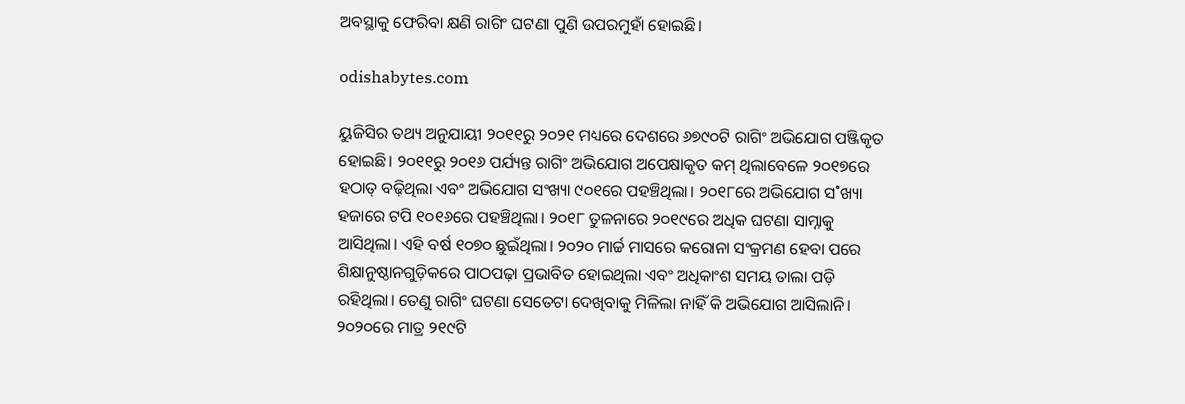ଅବସ୍ଥାକୁ ଫେରିବା କ୍ଷଣି ରାଗିଂ ଘଟଣା ପୁଣି ଉପରମୁହାଁ ହୋଇଛି।

odishabytes.com

ୟୁଜିସିର ତଥ୍ୟ ଅନୁଯାୟୀ ୨୦୧୧ରୁ ୨୦୨୧ ମଧ୍ୟରେ ଦେଶରେ ୬୭୯୦ଟି ରାଗିଂ ଅଭିଯୋଗ ପଞ୍ଜିକୃତ ହୋଇଛି। ୨୦୧୧ରୁ ୨୦୧୬ ପର୍ଯ୍ୟନ୍ତ ରାଗିଂ ଅଭିଯୋଗ ଅପେକ୍ଷାକୃତ କମ୍ ଥିଲାବେଳେ ୨୦୧୭ରେ ହଠାତ୍‌ ବଢ଼ିଥିଲା ଏବଂ ଅଭିଯୋଗ ସଂଖ୍ୟା ୯୦୧ରେ ପହଞ୍ଚିଥିଲା। ୨୦୧୮ରେ ଅଭିଯୋଗ ସ˚ଖ୍ୟା ହଜାରେ ଟପି ୧୦୧୬ରେ ପହଞ୍ଚିଥିଲା। ୨୦୧୮ ତୁଳନାରେ ୨୦୧୯ରେ ଅଧିକ ଘଟଣା ସାମ୍ନାକୁ ଆସିଥିଲା। ଏହି ବର୍ଷ ୧୦୭୦ ଛୁଇଁଥିଲା। ୨୦୨୦ ମାର୍ଚ୍ଚ ମାସରେ କରୋନା ସଂକ୍ରମଣ ହେବା ପରେ ଶିକ୍ଷାନୁଷ୍ଠାନଗୁଡ଼ିକରେ ପାଠପଢ଼ା ପ୍ରଭାବିତ ହୋଇଥିଲା ଏବଂ ଅଧିକାଂଶ ସମୟ ତାଲା ପଡ଼ି ରହିଥିଲା। ତେଣୁ ରାଗିଂ ଘଟଣା ସେତେଟା ଦେଖିବାକୁ ମିଳିଲା ନାହିଁ କି ଅଭିଯୋଗ ଆସିଲାନି। ୨୦୨୦ରେ ମାତ୍ର ୨୧୯ଟି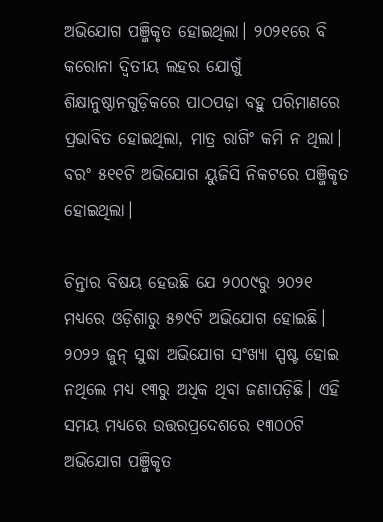ଅଭିଯୋଗ ପଞ୍ଜିକୃତ ହୋଇଥିଲା। ୨୦୨୧ରେ ବି କରୋନା ଦ୍ବିତୀୟ ଲହର ଯୋଗୁଁ ଶିକ୍ଷାନୁଷ୍ଠାନଗୁଡ଼ିକରେ ପାଠପଢ଼ା ବହୁ ପରିମାଣରେ ପ୍ରଭାବିତ ହୋଇଥିଲା, ମାତ୍ର ରାଗିଂ କମି ନ ଥିଲା। ବରଂ ୫୧୧ଟି ଅଭିଯୋଗ ୟୁଜିସି ନିକଟରେ ପଞ୍ଜିକୃତ ହୋଇଥିଲା।

ଚିନ୍ତାର ବିଷୟ ହେଉଛି ଯେ ୨୦୦୯ରୁ ୨୦୨୧ ମଧ୍ୟରେ ଓଡ଼ିଶାରୁ ୫୭୯ଟି ଅଭିଯୋଗ ହୋଇଛି। ୨୦୨୨ ଜୁନ୍‌ ସୁଦ୍ଧା ଅଭିଯୋଗ ସଂଖ୍ୟା ସ୍ପଷ୍ଟ ହୋଇ ନଥିଲେ ମଧ୍ୟ ୧୩ରୁ ଅଧିକ ଥିବା ଜଣାପଡ଼ିଛି। ଏହି ସମୟ ମଧ୍ୟରେ ଉତ୍ତରପ୍ରଦେଶରେ ୧୩୦୦ଟି ଅଭିଯୋଗ ପଞ୍ଜିକୃତ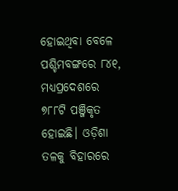ହୋଇଥିବା ବେଳେ ପଶ୍ଚିମବଙ୍ଗରେ ୮୪୧, ମଧ୍ୟପ୍ରଦେଶରେ ୭୮୮ଟି ପଞ୍ଜିକୃତ ହୋଇଛି। ଓଡ଼ିଶା ତଳକୁ ବିହାରରେ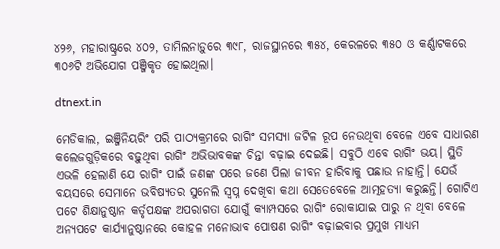୪୨୬, ମହାରାଷ୍ଟ୍ରରେ ୪୦୨, ତାମିଲନାଡ଼ୁରେ ୩୯୮, ରାଜସ୍ଥାନରେ ୩୫୪, କେରଳରେ ୩୫୦ ଓ କର୍ଣ୍ଣାଟକରେ ୩୦୬ଟି ଅଭିଯୋଗ ପଞ୍ଜିକୃତ ହୋଇଥିଲା।

dtnext.in

ମେଡିକାଲ, ଇଞ୍ଜିନିୟରିଂ ପରି ପାଠ୍ୟକ୍ରମରେ ରାଗିଂ ସମସ୍ୟା ଜଟିଳ ରୂପ ନେଉଥିବା ବେଳେ ଏବେ ସାଧାରଣ କଲେଜଗୁଡ଼ିକରେ ବଢ଼ୁଥିବା ରାଗିଂ ଅଭିଭାବକଙ୍କ ଚିନ୍ତା ବଢ଼ାଇ ଦେଇଛି। ସବୁଠି ଏବେ ରାଗିଂ ଭୟ। ସ୍ଥିତି ଏଭଳି ହେଲାଣି ଯେ ରାଗିଂ ପାଇଁ ଜଣଙ୍କ ପରେ ଜଣେ ପିଲା ଜୀବନ ହାରିବାକୁ ପଛାଉ ନାହାନ୍ତି। ଯେଉଁ ବୟସରେ ସେମାନେ ଭବିଷ୍ୟତର ସୁନେଲି ସ୍ବପ୍ନ ଦେଖିବା କଥା ସେତେବେଳେ ଆତ୍ମହତ୍ୟା କରୁଛନ୍ତି। ଗୋଟିଏ ପଟେ ଶିକ୍ଷାନୁଷ୍ଠାନ କର୍ତୃପକ୍ଷଙ୍କ ଅପରାଗତା ଯୋଗୁଁ କ୍ୟାମ୍ପସରେ ରାଗିଂ ରୋକାଯାଇ ପାରୁ ନ ଥିବା ବେଳେ ଅନ୍ୟପଟେ କାର୍ଯ୍ୟାନୁଷ୍ଠାନରେ କୋହଳ ମନୋଭାବ ପୋଷଣ ରାଗିଂ ବଢ଼ାଇବାର ପ୍ରମୁଖ ମାଧ୍ୟମ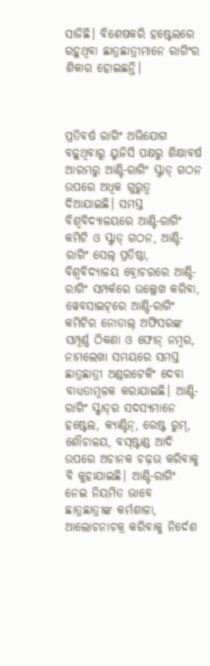ସାଜିଛି। ବିଶେଷକରି ହଷ୍ଟେଲରେ ରହୁଥିବା ଛାତ୍ରଛାତ୍ରୀମାନେ ରାଗିଂର ଶିକାର ହୋଇଛନ୍ତି।



ପ୍ରତିବର୍ଷ ରାଗିଂ ଅଭିଯୋଗ ବଢ଼ୁଥିବାରୁ ୟୁଜିସି ପକ୍ଷରୁ ଶିକ୍ଷାବର୍ଷ ଆରମ୍ଭରୁ ଆଣ୍ଟି-ରାଗିଂ ସ୍କ୍ବାଡ୍‌ ଗଠନ ଉପରେ ଅଧିକ ଗୁରୁତ୍ବ ଦିଆଯାଇଛି। ସମସ୍ତ ବିଶ୍ବବିଦ୍ୟାଳୟରେ ଆଣ୍ଟି-ରାଗିଂ କମିଟି ଓ ସ୍କ୍ବାଡ୍‌ ଗଠନ, ଆଣ୍ଟି-ରାଗିଂ ସେଲ୍‌ ପ୍ରତିଷ୍ଠା, ବିଶ୍ବବିଦ୍ୟାଳୟ ବ୍ରୋଚରରେ ଆଣ୍ଟି-ରାଗିଂ ସମ୍ପର୍କରେ ଉଲ୍ଲେଖ କରିବା, ୱେବସାଇଟ୍‌ରେ ଆଣ୍ଟି-ରାଗିଂ କମିଟିର ନୋଡାଲ୍‌ ଅଫିସରଙ୍କ ସମ୍ପୂର୍ଣ୍ଣ ଠିକଣା ଓ ଫୋନ୍‌ ନମ୍ବର, ନାମଲେଖା ସମୟରେ ସମସ୍ତ ଛାତ୍ରଛାତ୍ରୀ ଅଣ୍ଡରଟେକିଂ ଦେବା ବାଧ୍ୟତାମୂଳକ କରାଯାଇଛି। ଆଣ୍ଟି-ରାଗିଂ ସ୍କ୍ବାଡ୍‌ର ସଦସ୍ୟମାନେ ହଷ୍ଟେଲ, କ୍ୟାଣ୍ଟିନ୍‌, ରେଷ୍ଟ ରୁମ୍‌, ଶୌଚାଳୟ, ବସ୍‌ଷ୍ଟାଣ୍ଡ ଆଦି ଉପରେ ଅଚାନକ ଚଢ଼ଉ କରିବାକୁ ବି କୁହାଯାଇଛି। ଆଣ୍ଟି-ରାଗିଂ ନେଇ ନିୟମିତ ଭାବେ ଛାତ୍ରଛାତ୍ରୀଙ୍କ କର୍ମଶାଳା, ଆଲୋଚନାଚକ୍ର କରିବାକୁ ନିର୍ଦେଶ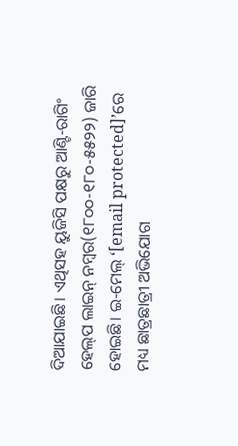ଦିଆଯାଇଛି। ଏଥିସହ ୟୁଜିସି ପକ୍ଷରୁ ଆଣ୍ଟି-ରାଗିଂ ହେଲ୍‌ପ ଲାଇନ୍‌ ନମ୍ବର(୧୮୦୦-୧୮୦-୫୫୨୨) ଜାରି ହୋଇଛି। ଇ-ମେଲ୍‌ ‘[email protected]’ରେ ମଧ୍ୟ ଛାତ୍ରଛାତ୍ରୀ ଅଭିଯୋଗ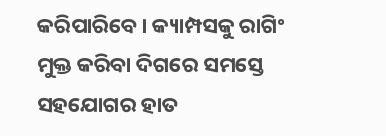କରିପାରିବେ। କ୍ୟାମ୍ପସକୁ ରାଗିଂ ମୁକ୍ତ କରିବା ଦିଗରେ ସମସ୍ତେ ସହଯୋଗର ହାତ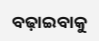ବଢ଼ାଇବାକୁ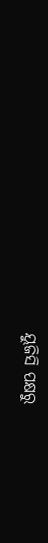ୟୁଜିସି ପକ୍ଷରୁ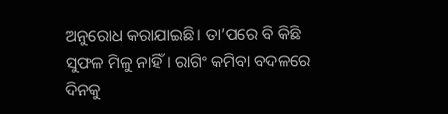ଅନୁରୋଧ କରାଯାଇଛି। ତା’ପରେ ବି କିଛି ସୁଫଳ ମିଳୁ ନାହିଁ। ରାଗିଂ କମିବା ବଦଳରେ ଦିନକୁ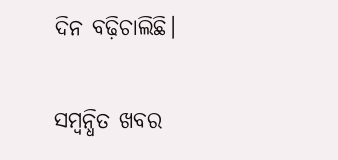ଦିନ ବଢ଼ିଚାଲିଛି।

ସମ୍ବନ୍ଧିତ ଖବର